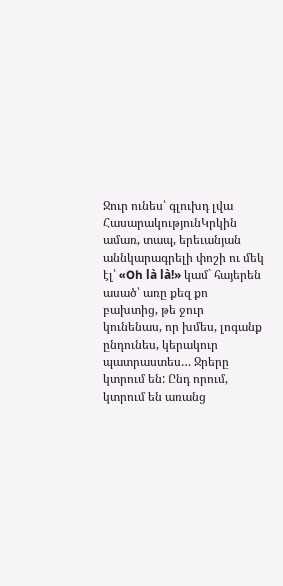Ջուր ունես՝ գլուխդ լվա
ՀասարակությունԿրկին ամառ, տապ, երեւանյան աննկարագրելի փոշի ու մեկ էլ՝ «Oh là là!» կամ` հայերեն ասած՝ առը քեզ քո բախտից, թե ջուր կունենաս, որ խմես, լոգանք ընդունես, կերակուր պատրաստես… Ջրերը կտրում են: Ընդ որում, կտրում են առանց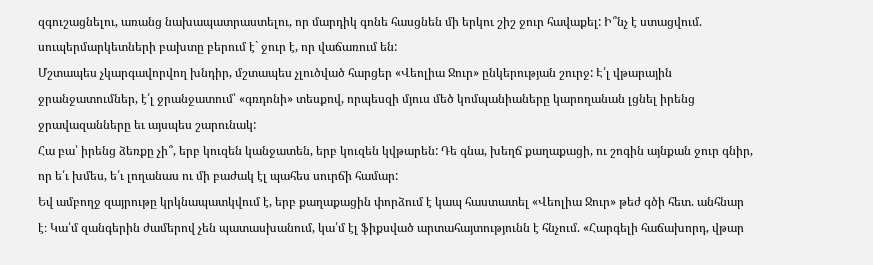զգուշացնելու, առանց նախապատրաստելու, որ մարդիկ գոնե հասցնեն մի երկու շիշ ջուր հավաքել: Ի՞նչ է ստացվում. սուպերմարկետների բախտը բերում է` ջուր է, որ վաճառում են:
Մշտապես չկարգավորվող խնդիր, մշտապես չլուծված հարցեր «Վեոլիա Ջուր» ընկերության շուրջ: Է՛լ վթարային ջրանջատումներ, է՛լ ջրանջատում՝ «գռդոնի» տեսքով, որպեսզի մյուս մեծ կոմպանիաները կարողանան լցնել իրենց ջրավազանները եւ այսպես շարունակ:
Հա բա՝ իրենց ձեռքը չի՞, երբ կուզեն կանջատեն, երբ կուզեն կվթարեն: Դե գնա, խեղճ քաղաքացի, ու շոգին այնքան ջուր գնիր, որ ե՛ւ խմես, ե՛ւ լողանաս ու մի բաժակ էլ պահես սուրճի համար:
Եվ ամբողջ զայրութը կրկնապատկվում է, երբ քաղաքացին փորձում է կապ հաստատել «Վեոլիա Ջուր» թեժ գծի հետ. անհնար է։ Կա՛մ զանգերին ժամերով չեն պատասխանում, կա՛մ էլ ֆիքսված արտահայտությունն է հնչում. «Հարգելի հաճախորդ, վթար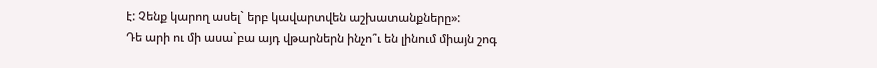է: Չենք կարող ասել` երբ կավարտվեն աշխատանքները»:
Դե արի ու մի ասա`բա այդ վթարներն ինչո՞ւ են լինում միայն շոգ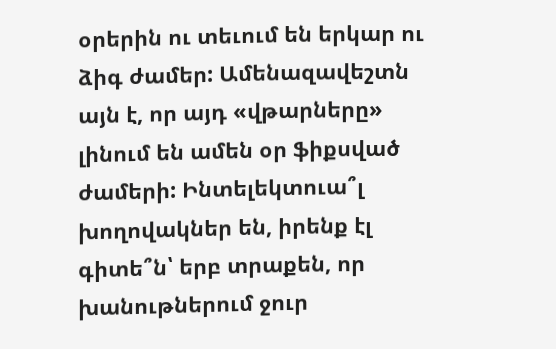օրերին ու տեւում են երկար ու ձիգ ժամեր: Ամենազավեշտն այն է, որ այդ «վթարները» լինում են ամեն օր ֆիքսված ժամերի: Ինտելեկտուա՞լ խողովակներ են, իրենք էլ գիտե՞ն՝ երբ տրաքեն, որ խանութներում ջուր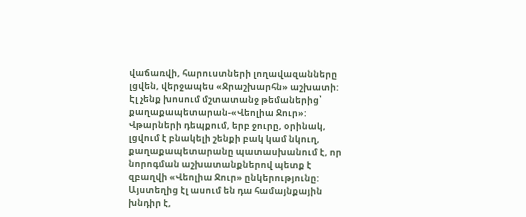վաճառվի, հարուստների լողավազանները լցվեն, վերջապես «Ջրաշխարհն» աշխատի:
Էլ չենք խոսում մշտատանջ թեմաներից՝ քաղաքապետարան-«Վեոլիա Ջուր»: Վթարների դեպքում, երբ ջուրը, օրինակ, լցվում է բնակելի շենքի բակ կամ նկուղ, քաղաքապետարանը պատասխանում է, որ նորոգման աշխատանքներով պետք է զբաղվի «Վեոլիա Ջուր» ընկերությունը: Այստեղից էլ ասում են դա համայնքային խնդիր է,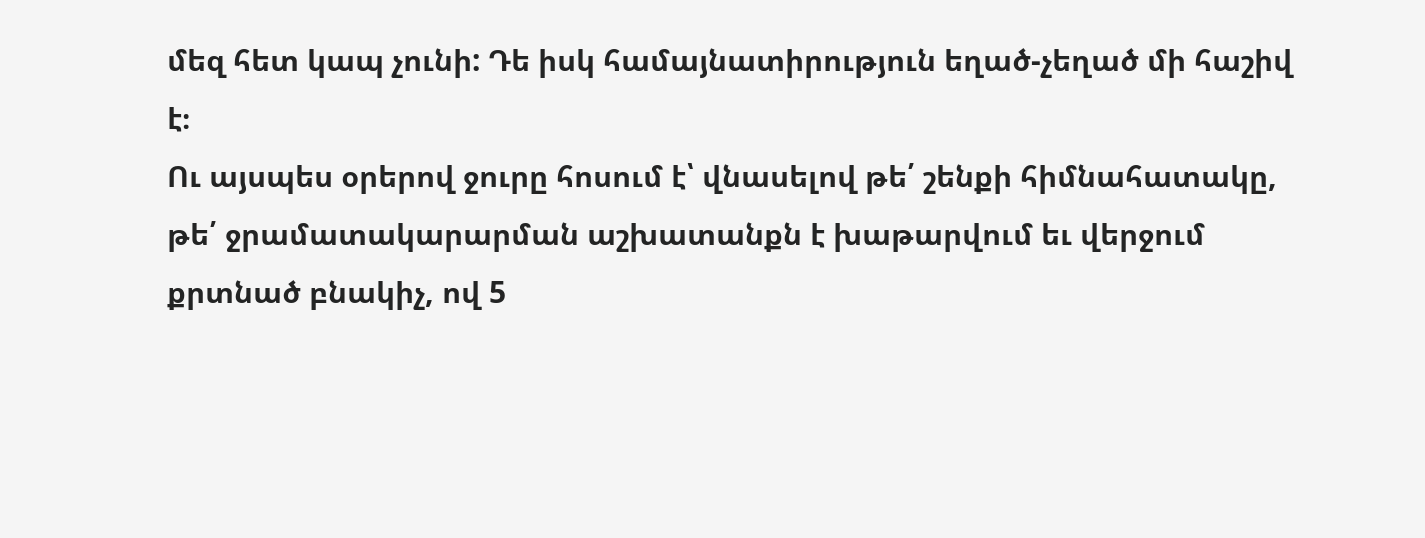մեզ հետ կապ չունի: Դե իսկ համայնատիրություն եղած-չեղած մի հաշիվ է։
Ու այսպես օրերով ջուրը հոսում է՝ վնասելով թե՛ շենքի հիմնահատակը, թե՛ ջրամատակարարման աշխատանքն է խաթարվում եւ վերջում քրտնած բնակիչ, ով 5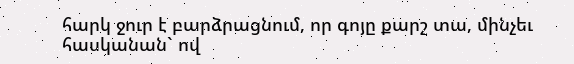հարկ ջուր է բարձրացնում, որ գոյը քարշ տա, մինչեւ հասկանան` ով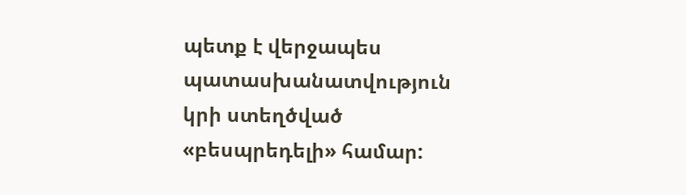պետք է վերջապես պատասխանատվություն կրի ստեղծված «բեսպրեդելի» համար: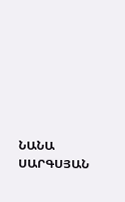ՆԱՆԱ ՍԱՐԳՍՅԱՆ